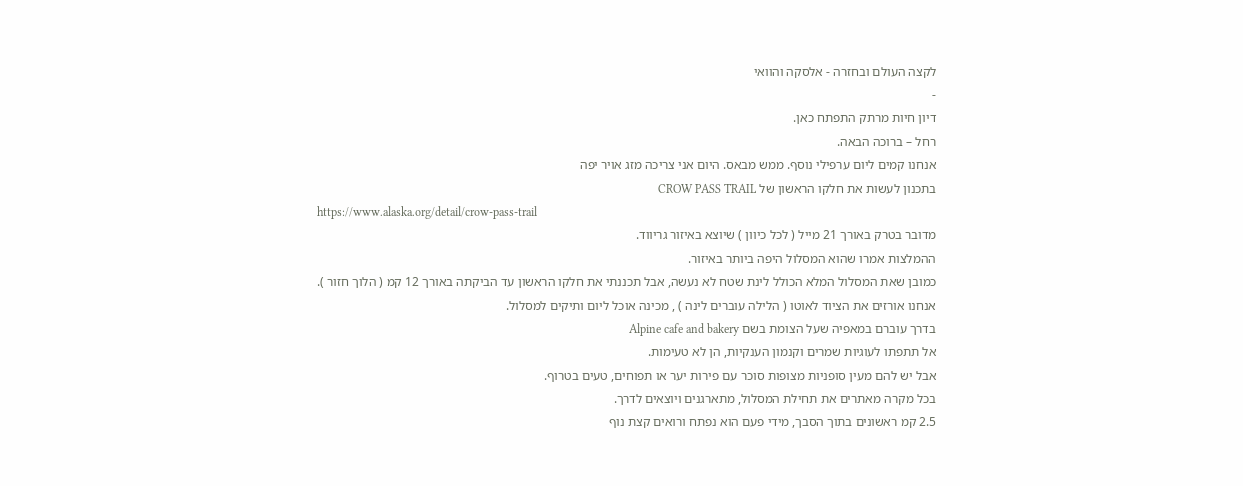לקצה העולם ובחזרה - אלסקה והוואי
-
דיון חיות מרתק התפתח כאן.
רחל – ברוכה הבאה.
אנחנו קמים ליום ערפילי נוסף. ממש מבאס. היום אני צריכה מזג אויר יפה
בתכנון לעשות את חלקו הראשון של CROW PASS TRAIL
https://www.alaska.org/detail/crow-pass-trail
מדובר בטרק באורך 21 מייל ( לכל כיוון ) שיוצא באיזור גריווד.
ההמלצות אמרו שהוא המסלול היפה ביותר באיזור.
כמובן שאת המסלול המלא הכולל לינת שטח לא נעשה, אבל תכננתי את חלקו הראשון עד הביקתה באורך 12 קמ ( הלוך חזור ).
אנחנו אורזים את הציוד לאוטו ( הלילה עוברים לינה ) , מכינה אוכל ליום ותיקים למסלול.
בדרך עוברם במאפיה שעל הצומת בשם Alpine cafe and bakery
אל תתפתו לעוגיות שמרים וקנמון הענקיות, הן לא טעימות.
אבל יש להם מעין סופניות מצופות סוכר עם פירות יער או תפוחים, טעים בטרוף.
בכל מקרה מאתרים את תחילת המסלול, מתארגנים ויוצאים לדרך.
2.5 קמ ראשונים בתוך הסבך, מידי פעם הוא נפתח ורואים קצת נוף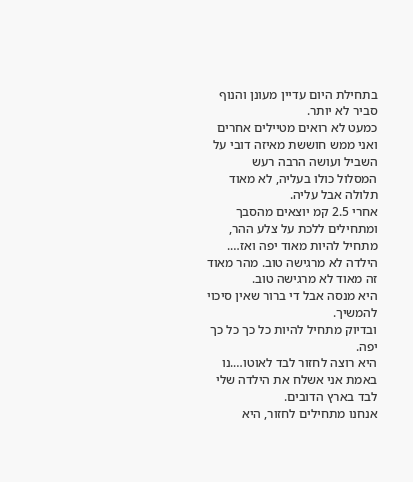בתחילת היום עדיין מעונן והנוף סביר לא יותר.
כמעט לא רואים מטיילים אחרים ואני ממש חוששת מאיזה דובי על השביל ועושה הרבה רעש
המסלול כולו בעליה, לא מאוד תלולה אבל עליה.
אחרי 2.5 קמ יוצאים מהסבך ומתחילים ללכת על צלע ההר, מתחיל להיות מאוד יפה ואז….
הילדה לא מרגישה טוב. מהר מאוד זה מאוד לא מרגישה טוב.
היא מנסה אבל די ברור שאין סיכוי להמשיך.
ובדיוק מתחיל להיות כל כך כל כך יפה.
היא רוצה לחזור לבד לאוטו….נו באמת אני אשלח את הילדה שלי לבד בארץ הדובים.
אנחנו מתחילים לחזור, היא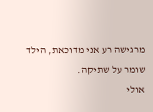מרגישה רע אני מדוכאת, הילד שומר על שתיקה.
אולי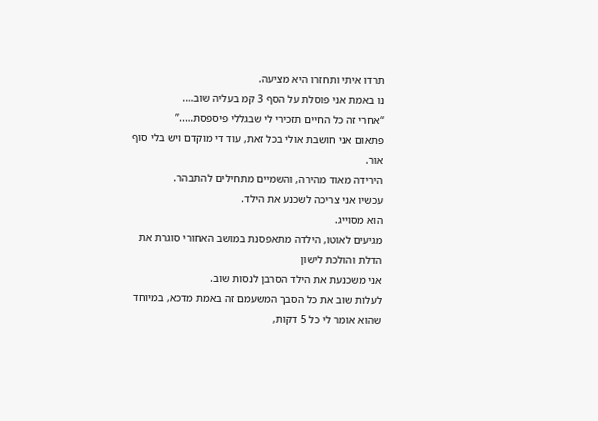תרדו איתי ותחזרו היא מציעה.
נו באמת אני פוסלת על הסף 3 קמ בעליה שוב….
“אחרי זה כל החיים תזכירי לי שבגללי פיספסת…..”
פתאום אני חושבת אולי בכל זאת, עוד די מוקדם ויש בלי סוף אור.
הירידה מאוד מהירה, והשמיים מתחילים להתבהר.
עכשיו אני צריכה לשכנע את הילד.
הוא מסוייג.
מגיעים לאוטו, הילדה מתאפסנת במושב האחורי סוגרת את הדלת והולכת לישון
אני משכנעת את הילד הסרבן לנסות שוב.
לעלות שוב את כל הסבך המשעמם זה באמת מדכא, במיוחד שהוא אומר לי כל 5 דקות,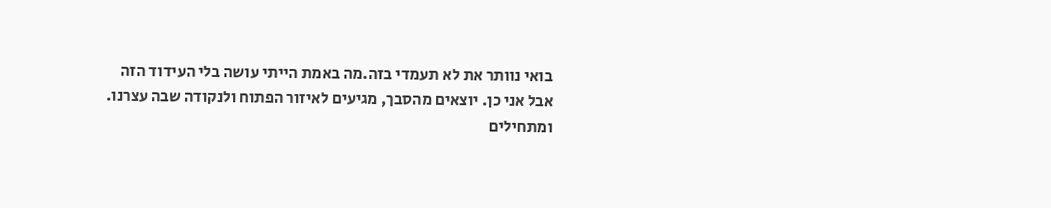בואי נוותר את לא תעמדי בזה.מה באמת הייתי עושה בלי העידוד הזה
אבל אני כן. יוצאים מהסבך, מגיעים לאיזור הפתוח ולנקודה שבה עצרנו.
ומתחילים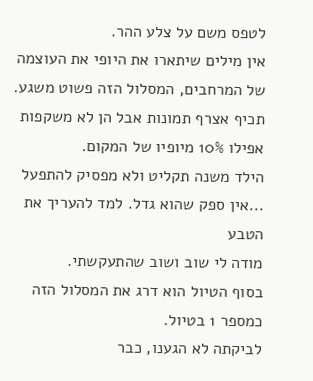לטפס משם על צלע ההר.
אין מילים שיתארו את היופי את העוצמה של המרחבים, המסלול הזה פשוט משגע.
תכיף אצרף תמונות אבל הן לא משקפות אפילו 10% מיופיו של המקום.
הילד משנה תקליט ולא מפסיק להתפעל ...אין ספק שהוא גדל. למד להעריך את הטבע
מודה לי שוב ושוב שהתעקשתי.
בסוף הטיול הוא דרג את המסלול הזה כמספר 1 בטיול.
לביקתה לא הגענו, כבר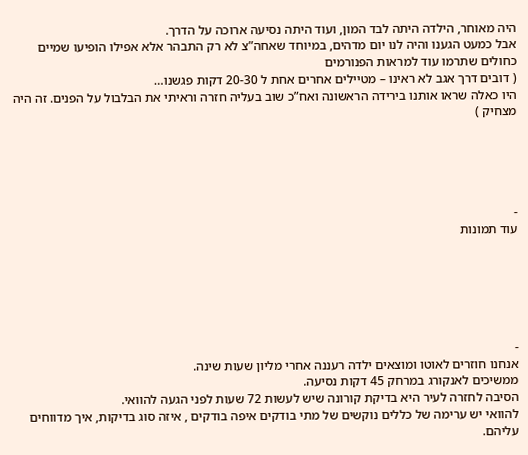היה מאוחר, הילדה היתה לבד המון, ועוד היתה נסיעה ארוכה על הדרך.
אבל כמעט הגענו והיה לנו יום מדהים, במיוחד שאחה”צ לא רק התבהר אלא אפילו הופיעו שמיים כחולים שתרמו עוד למראות הפנורמים
( דובים דרך אגב לא ראינו – מטיילים אחרים אחת ל 20-30 דקות פגשנו…
היו כאלה שראו אותנו בירידה הראשונה ואח”כ שוב בעליה חזרה וראיתי את הבלבול על הפנים. זה היה מצחיק )





-
עוד תמונות






-
אנחנו חוזרים לאוטו ומוצאים ילדה רעננה אחרי מליון שעות שינה.
ממשיכים לאנקורג במרחק 45 דקות נסיעה.
הסיבה לחזרה לעיר היא בדיקת קורונה שיש לעשות 72 שעות לפני הגעה להוואי.
להוואי יש ערימה של כללים נוקשים של מתי בודקים איפה בודקים , איזה סוג בדיקות, איך מדווחים עליהם.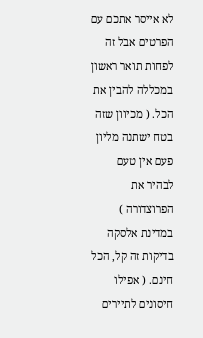לא אייסר אתכם עם הפרטים אבל זה לפחות תואר ראשון במכללה להבין את הכל. ( מכיוון שזה בטח ישתנה מליון פעם אין טעם לבהיר את הפרוצדורה )
במדינת אלסקה בדיקות זה קל, הכל חינם. ( אפילו חיסונים לתיירים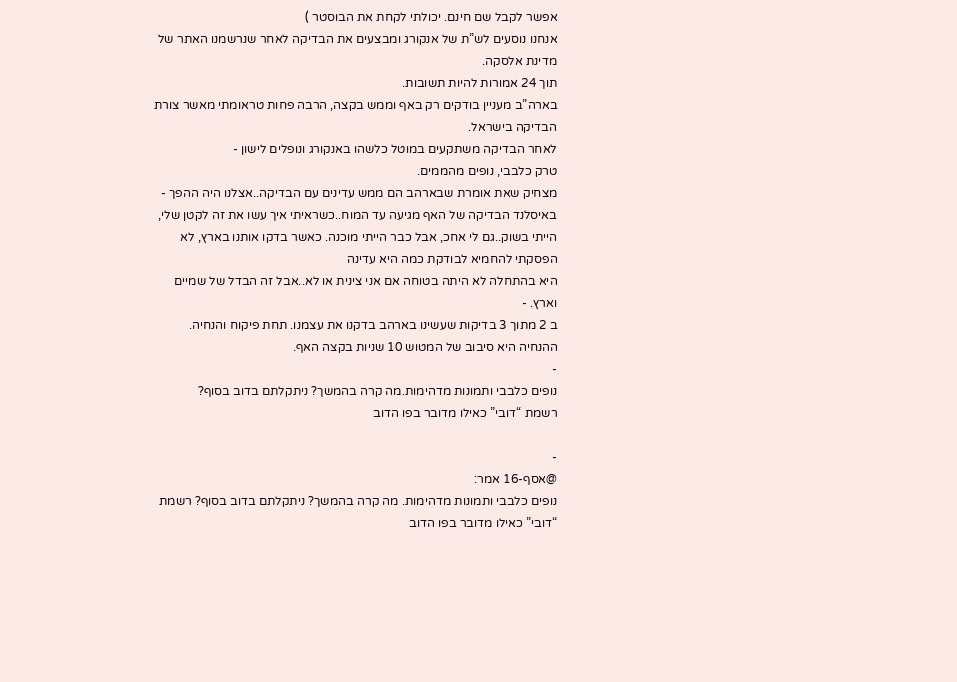אפשר לקבל שם חינם. יכולתי לקחת את הבוסטר )
אנחנו נוסעים לש”ת של אנקורג ומבצעים את הבדיקה לאחר שנרשמנו האתר של מדינת אלסקה.
תוך 24 אמורות להיות תשובות.
בארה”ב מעניין בודקים רק באף וממש בקצה, הרבה פחות טראומתי מאשר צורת הבדיקה בישראל.
לאחר הבדיקה משתקעים במוטל כלשהו באנקורג ונופלים לישון -
טרק כלבבי, נופים מהממים.
מצחיק שאת אומרת שבארהב הם ממש עדינים עם הבדיקה..אצלנו היה ההפך - באיסלנד הבדיקה של האף מגיעה עד המוח..כשראיתי איך עשו את זה לקטן שלי, הייתי בשוק..גם לי אחכ, אבל כבר הייתי מוכנה. כאשר בדקו אותנו בארץ, לא הפסקתי להחמיא לבודקת כמה היא עדינה
היא בהתחלה לא היתה בטוחה אם אני צינית או לא..אבל זה הבדל של שמיים וארץ. -
ב 2 מתוך 3 בדיקות שעשינו בארהב בדקנו את עצמנו. תחת פיקוח והנחיה. ההנחיה היא סיבוב של המטוש 10 שניות בקצה האף.
-
נופים כלבבי ותמונות מדהימות.מה קרה בהמשך? ניתקלתם בדוב בסוף?
רשמת “דובי” כאילו מדובר בפו הדוב

-
@אסף-16 אמר:
נופים כלבבי ותמונות מדהימות. מה קרה בהמשך? ניתקלתם בדוב בסוף? רשמת “דובי” כאילו מדובר בפו הדוב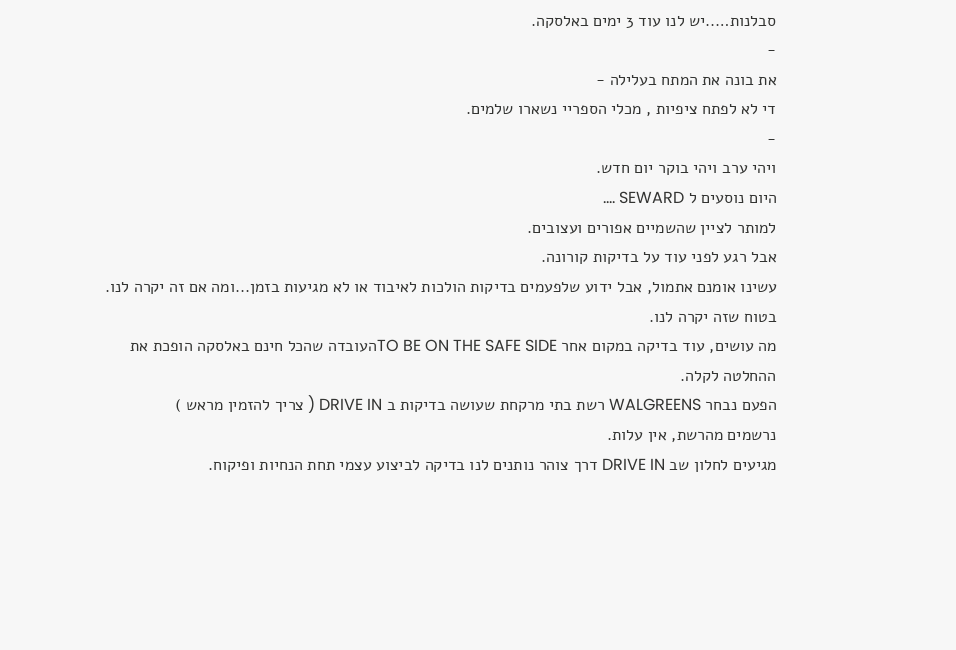סבלנות…..יש לנו עוד 3 ימים באלסקה.
-
את בונה את המתח בעלילה -
די לא לפתח ציפיות , מכלי הספריי נשארו שלמים.
-
ויהי ערב ויהי בוקר יום חדש.
היום נוסעים ל SEWARD ….
למותר לציין שהשמיים אפורים ועצובים.
אבל רגע לפני עוד על בדיקות קורונה.
עשינו אומנם אתמול, אבל ידוע שלפעמים בדיקות הולכות לאיבוד או לא מגיעות בזמן...ומה אם זה יקרה לנו.
בטוח שזה יקרה לנו.
מה עושים, עוד בדיקה במקום אחר TO BE ON THE SAFE SIDEהעובדה שהכל חינם באלסקה הופכת את ההחלטה לקלה.
הפעם נבחר WALGREENS רשת בתי מרקחת שעושה בדיקות ב DRIVE IN ( צריך להזמין מראש )
נרשמים מהרשת, אין עלות.
מגיעים לחלון שב DRIVE IN דרך צוהר נותנים לנו בדיקה לביצוע עצמי תחת הנחיות ופיקוח.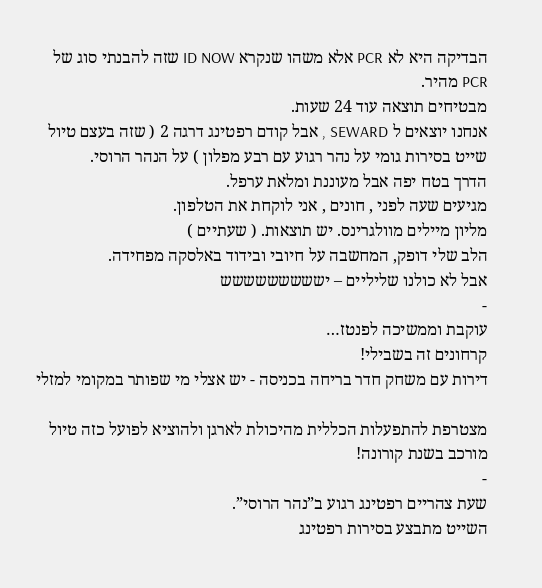הבדיקה היא לא PCR אלא משהו שנקרא ID NOW שזה להבנתי סוג של PCR מהיר.
מבטיחים תוצאה עוד 24 שעות.
אנחנו יוצאים ל SEWARD , אבל קודם רפטינג דרגה 2 ( שזה בעצם טיול שייט בסירות גומי על נהר רגוע עם רבע מפלון ) על הנהר הרוסי.
הדרך בטח יפה אבל מעוננת ומלאת ערפל.
מגיעים שעה לפני , חונים , אני לוקחת את הטלפון.
מליון מיילים מוולגרינס. יש תוצאות. ( שעתיים )
הלב שלי דופק, המחשבה על חיובי ובידוד באלסקה מפחידה.
אבל לא כולנו שליליים – יששששששששש
-
עוקבת וממשיכה לפנטז…
קרחונים זה בשבילי!
דירות עם משחק חדר בריחה בכניסה - יש אצלי מי שפותר במקומי למזלי

מצטרפת להתפעלות הכללית מהיכולת לארגן ולהוציא לפועל כזה טיול מורכב בשנת קורונה!
-
שעת צהריים רפטינג רגוע ב”נהר הרוסי”.
השייט מתבצע בסירות רפטינג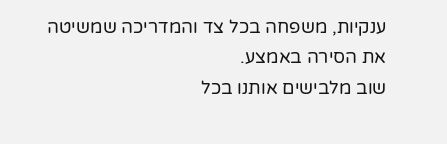ענקיות, משפחה בכל צד והמדריכה שמשיטה את הסירה באמצע.
שוב מלבישים אותנו בכל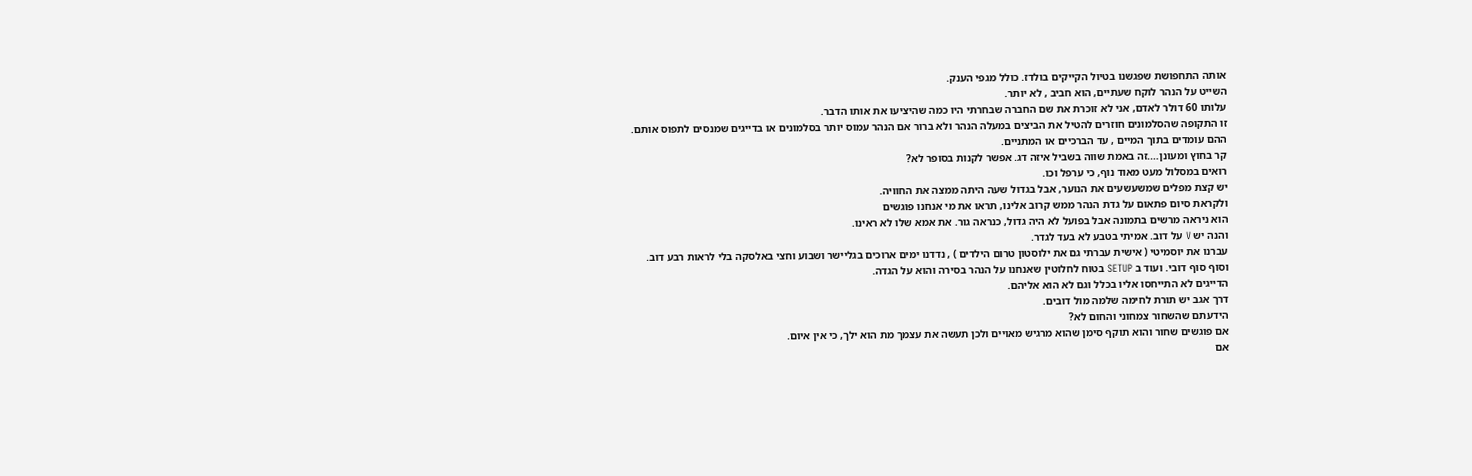אותה התחפושת שפגשנו בטיול הקייקים בולדז. כולל מגפי הענק.
השייט על הנהר לוקח שעתיים, הוא חביב , לא יותר.
עלותו 60 דולר לאדם, אני לא זוכרת את שם החברה שבחרתי היו כמה שהיציעו את אותו הדבר.
זו התקופה שהסלמונים חוזרים להטיל את הביצים במעלה הנהר ולא ברור אם הנהר עמוס יותר בסלמונים או בדייגים שמנסים לתפוס אותם.
ההם עומדים בתוך המיים , עד הברכיים או המתניים.
קר בחוץ ומעונן….זה באמת שווה בשביל איזה דג. אפשר לקנות בסופר לא?
רואים במסלול מעט מאוד נוף, כי ערפל וכו.
יש קצת מפלים שמשעשעים את הנוער, אבל בגדול שעה היתה ממצה את החוויה.
ולקראת סיום פתאום על גדת הנהר ממש קרוב אלינו, תראו את מי אנחנו פוגשים
הוא ניראה מרשים בתמונה אבל בפועל לא היה גדול, כנראה גור. את אמא שלו לא ראינו.
והנה יש V על דוב. אמיתי בטבע לא בעד לגדר.
עברנו את יוסמיטי ( אישית עברתי גם את ילוסטון טרום הילדים ) , נדדנו ימים ארוכים בגליישר ושבוע וחצי באלסקה בלי לראות רבע דוב.
וסוף סוף דובי. ועוד ב SETUP בטוח לחלוטין שאנחנו על הנהר בסירה והוא על הגדה.
הדייגים לא התייחסו אליו בכלל וגם לא הוא אליהם.
דרך אגב יש תורת לחימה שלמה מול דובים.
הידעתם שהשחור צמחוני והחום לא?
אם פוגשים שחור והוא תוקף סימן שהוא מרגיש מאויים ולכן תעשה את עצמך מת הוא ילך, כי אין איום.
אם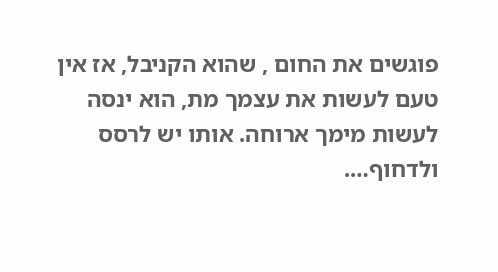פוגשים את החום , שהוא הקניבל, אז אין טעם לעשות את עצמך מת, הוא ינסה לעשות מימך ארוחה. אותו יש לרסס ולדחוף….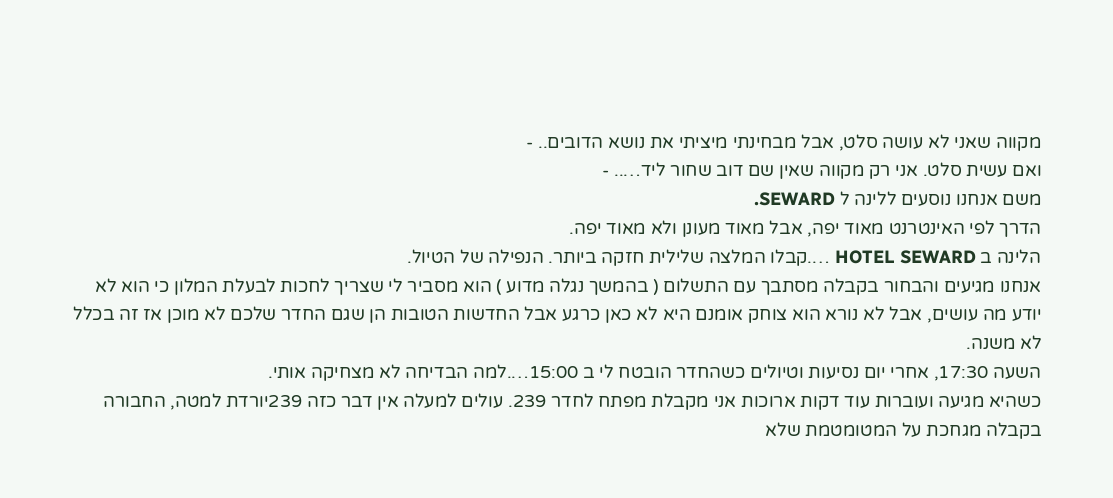מקווה שאני לא עושה סלט, אבל מבחינתי מיציתי את נושא הדובים.. -
ואם עשית סלט. אני רק מקווה שאין שם דוב שחור ליד….. -
משם אנחנו נוסעים ללינה ל SEWARD.
הדרך לפי האינטרנט מאוד יפה, אבל מאוד מעונן ולא מאוד יפה.
הלינה ב HOTEL SEWARD ….קבלו המלצה שלילית חזקה ביותר. הנפילה של הטיול.
אנחנו מגיעים והבחור בקבלה מסתבך עם התשלום ( בהמשך נגלה מדוע ) הוא מסביר לי שצריך לחכות לבעלת המלון כי הוא לא יודע מה עושים, אבל לא נורא הוא צוחק אומנם היא לא כאן כרגע אבל החדשות הטובות הן שגם החדר שלכם לא מוכן אז זה בכלל לא משנה.
השעה 17:30, אחרי יום נסיעות וטיולים כשהחדר הובטח לי ב 15:00….למה הבדיחה לא מצחיקה אותי.
כשהיא מגיעה ועוברות עוד דקות ארוכות אני מקבלת מפתח לחדר 239. עולים למעלה אין דבר כזה 239יורדת למטה, החבורה בקבלה מגחכת על המטומטמת שלא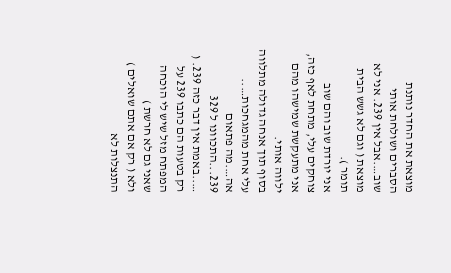מוצאת את החדר נותנת הסברים ושולחת אותי שוב….אבל אין 239. אני לא מוצאת ( וגם לא גשש הבית תומר ).
אני יורדת שוב והם שוב צוחקים עלי, מתחת לאף כזה, אני מתעקשת שמישהו מהם ילווה אותי.
בסוף תוך אנחה גדולה מתלווה עלי אחת מהמגחכות…..
אה….מה פתאום 239...התכוונו ל 329 …..באמת אין דבר כזה 239. ( רק בטעות הם כתבו 239 על המפתח מזל שיש לי הוכחה שאני גם לא חרשת )
ולא ( רק אם אתם שואלים ) התנצלות לא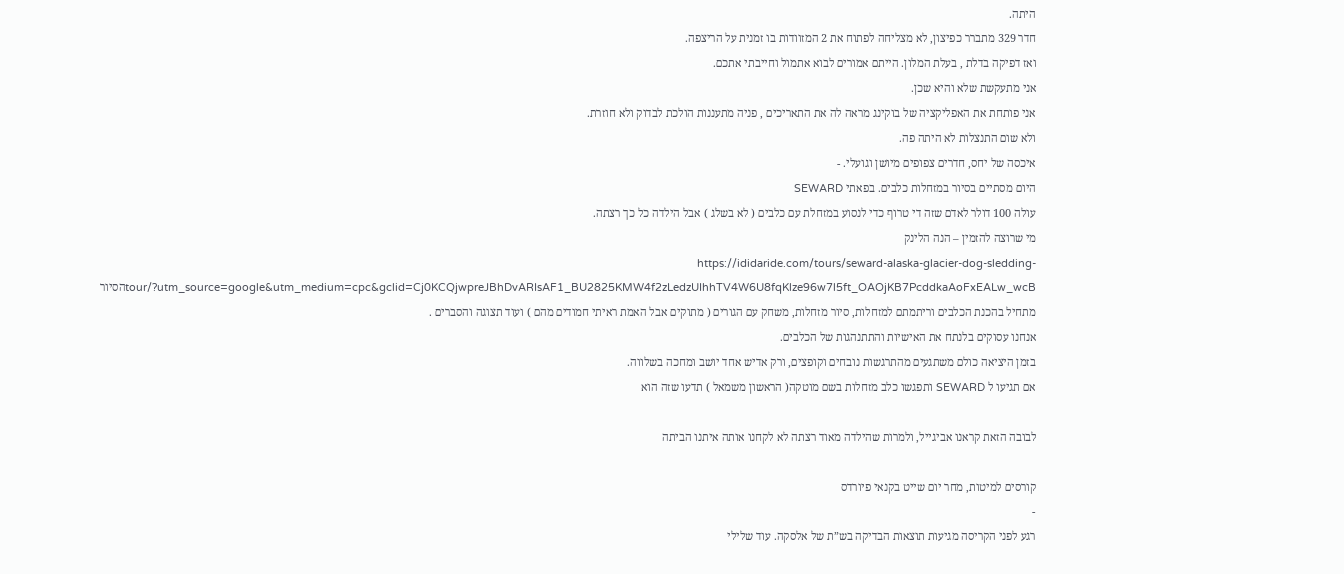היתה.
חדר 329 מתברר כפיצון, לא מצליחה לפתוח את 2 המזוודות בו זמנית על הריצפה.
ואז דפיקה בדלת , בעלת המלון. הייתם אמורים לבוא אתמול וחייבתי אתכם.
אני מתעקשת שלא והיא שכן.
אני פותחת את האפליקציה של בוקינג מראה לה את התאריכים , פניה מתעננות הולכת לבדוק ולא חוזרת.
ולא שום התנצלות לא היתה פה.
איכסה של יחס, חדרים צפופים מיושן וגועלי. -
היום מסתיים בסיור במזחלות כלבים. בפאתי SEWARD
עולה 100 דולר לאדם שזה די טרוף כדי לנסוע במזחלת עם כלבים ( לא בשלג ) אבל הילדה כל כך רצתה.
מי שרוצה להזמין – הנה הלינק
https://ididaride.com/tours/seward-alaska-glacier-dog-sledding-tour/?utm_source=google&utm_medium=cpc&gclid=Cj0KCQjwpreJBhDvARIsAF1_BU2825KMW4f2zLedzUIhhTV4W6U8fqKlze96w7l5ft_OAOjKB7PcddkaAoFxEALw_wcBהסיור מתחיל בהכנת הכלבים וריתמתם למזחלות, סיור מזחלות, משחק עם הגורים ( מתוקים אבל האמת ראיתי חמודים מהם ) ועוד תצוגה והסברים .
אנחנו עסוקים בלנתח את האישיות והתתנהגות של הכלבים.
בזמן היציאה כולם משתגעים מהתרגשות נובחים וקופצים, ורק אדיש אחד יושב ומחכה בשלווה.
אם תגיעו ל SEWARD ותפגשו כלב מזחלות בשם מוטקה( הראשון משמאל ) תדעו שזה הוא

לבובה הזאת קראנו אביגייל, ולמרות שהילדה מאוד רצתה לא לקחנו אותה איתנו הביתה

קורסים למיטות, מחר יום שייט בקנאי פיורדס
-
רגע לפני הקריסה מגיעות תוצאות הבדיקה בש”ת של אלסקה. עוד שלילי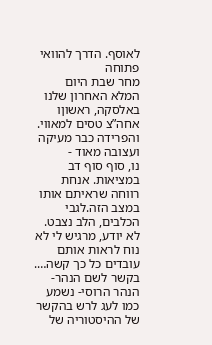לאוסף. הדרך להוואי פתוחה
מחר שבת היום המלא האחרון שלנו באלסקה, ראשוןו אחה”צ טסים למאווי.
והפרידה כבר מעיקה ועצובה מאוד -
נו, סוף סוף דב במציאות. אנחת רווחה שראיתם אותו במצב הזה.לגבי הכלבים, הלב נצבט. לא יודע, מרגיש לי לא נוח לראות אותם עובדים כל כך קשה….
בקשר לשם הנהר- הנהר הרוסי- נשמע כמו לעג לרש בהקשר של ההיסטוריה של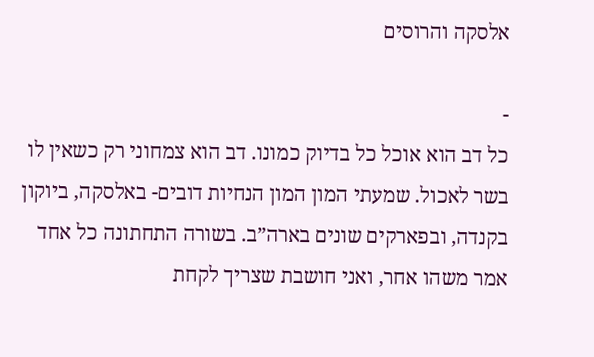אלסקה והרוסים

-
כל דב הוא אוכל כל בדיוק כמונו. דב הוא צמחוני רק כשאין לו בשר לאכול. שמעתי המון המון הנחיות דובים- באלסקה, ביוקון בקנדה, ובפארקים שונים בארה”ב. בשורה התחתונה כל אחד אמר משהו אחר, ואני חושבת שצריך לקחת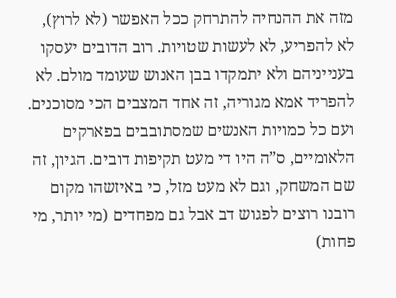מזה את ההנחיה להתרחק ככל האפשר (לא לרוץ), לא להפריע, לא לעשות שטויות. רוב הדובים יעסקו בענייניהם ולא יתמקדו בבן האנוש שעומד מולם. לא להפריד אמא מגוריה, זה אחד המצבים הכי מסוכנים. ועם כל כמויות האנשים שמסתובבים בפארקים הלאומיים, ס”ה היו די מעט תקיפות דובים. הגיון, זה שם המשחק, וגם לא מעט מזל, כי באיזשהו מקום רובנו רוצים לפגוש דב אבל גם מפחדים (מי יותר, מי פחות)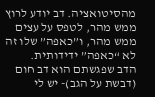מהסיטואציה. דב יודע לרוץ ממש מהר, לטפס על עצים ממש מהר, ו”כאפה” שלו זה לא “כאפה” ידידותית.
הדב שפגשתם הוא דב חום (דבשת על הגב)- יש לי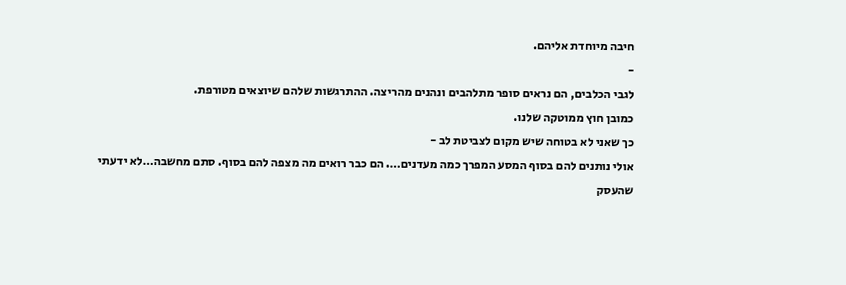חיבה מיוחדת אליהם.
-
לגבי הכלבים, הם נראים סופר מתלהבים ונהנים מהריצה. ההתרגשות שלהם שיוצאים מטורפת.
כמובן חוץ ממוטקה שלנו.
כך שאני לא בטוחה שיש מקום לצביטת לב -
אולי נותנים להם בסוף המסע המפרך כמה מעדנים…. הם כבר רואים מה מצפה להם בסוף. סתם מחשבה…לא ידעתי שהעסק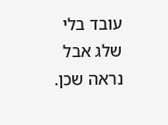עובד בלי שלג אבל נראה שכן.